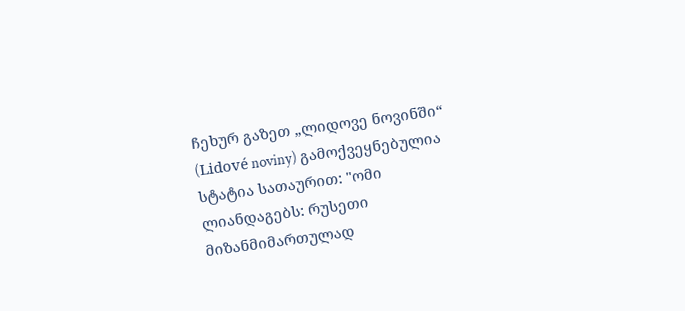ჩეხურ გაზეთ „ლიდოვე ნოვინში“ (Lidové noviny) გამოქვეყნებულია სტატია სათაურით: "ომი ლიანდაგებს: რუსეთი მიზანმიმართულად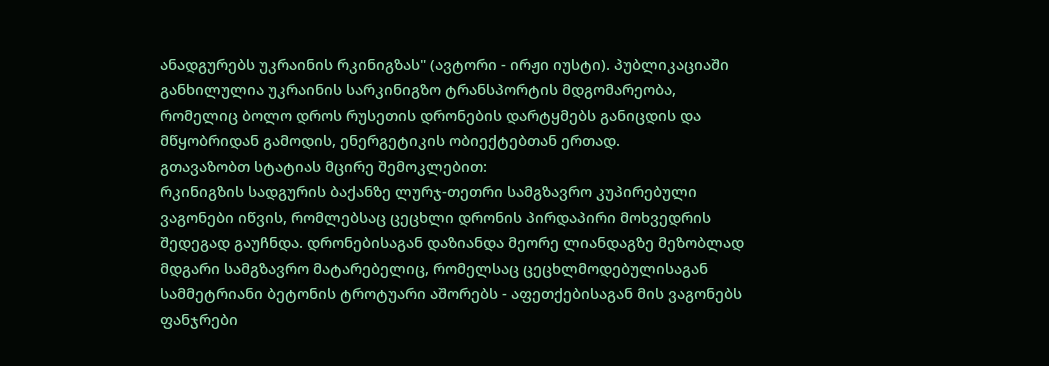ანადგურებს უკრაინის რკინიგზას" (ავტორი - ირჟი იუსტი). პუბლიკაციაში განხილულია უკრაინის სარკინიგზო ტრანსპორტის მდგომარეობა, რომელიც ბოლო დროს რუსეთის დრონების დარტყმებს განიცდის და მწყობრიდან გამოდის, ენერგეტიკის ობიექტებთან ერთად.
გთავაზობთ სტატიას მცირე შემოკლებით:
რკინიგზის სადგურის ბაქანზე ლურჯ-თეთრი სამგზავრო კუპირებული ვაგონები იწვის, რომლებსაც ცეცხლი დრონის პირდაპირი მოხვედრის შედეგად გაუჩნდა. დრონებისაგან დაზიანდა მეორე ლიანდაგზე მეზობლად მდგარი სამგზავრო მატარებელიც, რომელსაც ცეცხლმოდებულისაგან სამმეტრიანი ბეტონის ტროტუარი აშორებს - აფეთქებისაგან მის ვაგონებს ფანჯრები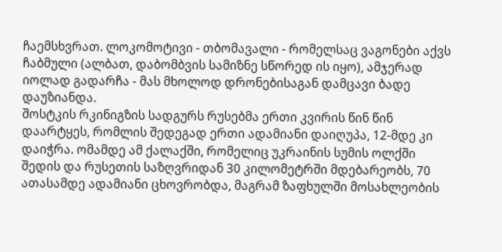ჩაემსხვრათ. ლოკომოტივი - თბომავალი - რომელსაც ვაგონები აქვს ჩაბმული (ალბათ, დაბომბვის სამიზნე სწორედ ის იყო), ამჯერად იოლად გადარჩა - მას მხოლოდ დრონებისაგან დამცავი ბადე დაუზიანდა.
შოსტკის რკინიგზის სადგურს რუსებმა ერთი კვირის წინ წინ დაარტყეს, რომლის შედეგად ერთი ადამიანი დაიღუპა, 12-მდე კი დაიჭრა. ომამდე ამ ქალაქში, რომელიც უკრაინის სუმის ოლქში შედის და რუსეთის საზღვრიდან 30 კილომეტრში მდებარეობს, 70 ათასამდე ადამიანი ცხოვრობდა, მაგრამ ზაფხულში მოსახლეობის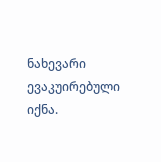ნახევარი ევაკუირებული იქნა.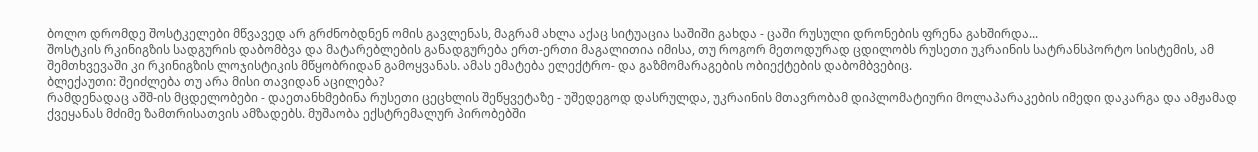ბოლო დრომდე შოსტკელები მწვავედ არ გრძნობდნენ ომის გავლენას, მაგრამ ახლა აქაც სიტუაცია საშიში გახდა - ცაში რუსული დრონების ფრენა გახშირდა...
შოსტკის რკინიგზის სადგურის დაბომბვა და მატარებლების განადგურება ერთ-ერთი მაგალითია იმისა, თუ როგორ მეთოდურად ცდილობს რუსეთი უკრაინის სატრანსპორტო სისტემის, ამ შემთხვევაში კი რკინიგზის ლოჯისტიკის მწყობრიდან გამოყვანას. ამას ემატება ელექტრო- და გაზმომარაგების ობიექტების დაბომბვებიც.
ბლექაუთი: შეიძლება თუ არა მისი თავიდან აცილება?
რამდენადაც აშშ-ის მცდელობები - დაეთანხმებინა რუსეთი ცეცხლის შეწყვეტაზე - უშედეგოდ დასრულდა, უკრაინის მთავრობამ დიპლომატიური მოლაპარაკების იმედი დაკარგა და ამჟამად ქვეყანას მძიმე ზამთრისათვის ამზადებს. მუშაობა ექსტრემალურ პირობებში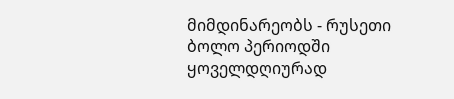მიმდინარეობს - რუსეთი ბოლო პერიოდში ყოველდღიურად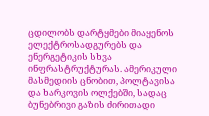ცდილობს დარტყმები მიაყენოს ელექტროსადგურებს და ენერგეტიკის სხვა ინფრასტრუქტურას. ამერიკული მასმედიის ცნობით, პოლტავისა და ხარკოვის ოლქებში, სადაც ბუნებრივი გაზის ძირითადი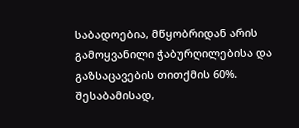საბადოებია, მწყობრიდან არის გამოყვანილი ჭაბურღილებისა და გაზსაცავების თითქმის 60%. შესაბამისად,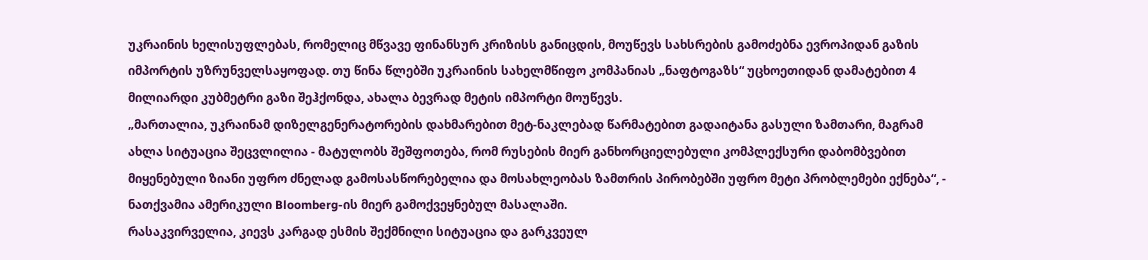უკრაინის ხელისუფლებას, რომელიც მწვავე ფინანსურ კრიზისს განიცდის, მოუწევს სახსრების გამოძებნა ევროპიდან გაზის იმპორტის უზრუნველსაყოფად. თუ წინა წლებში უკრაინის სახელმწიფო კომპანიას „ნაფტოგაზს“ უცხოეთიდან დამატებით 4 მილიარდი კუბმეტრი გაზი შეჰქონდა, ახალა ბევრად მეტის იმპორტი მოუწევს.
„მართალია, უკრაინამ დიზელგენერატორების დახმარებით მეტ-ნაკლებად წარმატებით გადაიტანა გასული ზამთარი, მაგრამ ახლა სიტუაცია შეცვლილია - მატულობს შეშფოთება, რომ რუსების მიერ განხორციელებული კომპლექსური დაბომბვებით მიყენებული ზიანი უფრო ძნელად გამოსასწორებელია და მოსახლეობას ზამთრის პირობებში უფრო მეტი პრობლემები ექნება“, - ნათქვამია ამერიკული Bloomberg-ის მიერ გამოქვეყნებულ მასალაში.
რასაკვირველია, კიევს კარგად ესმის შექმნილი სიტუაცია და გარკვეულ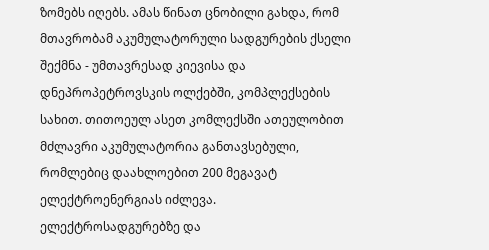ზომებს იღებს. ამას წინათ ცნობილი გახდა, რომ მთავრობამ აკუმულატორული სადგურების ქსელი შექმნა - უმთავრესად კიევისა და დნეპროპეტროვსკის ოლქებში, კომპლექსების სახით. თითოეულ ასეთ კომლექსში ათეულობით მძლავრი აკუმულატორია განთავსებული, რომლებიც დაახლოებით 200 მეგავატ ელექტროენერგიას იძლევა. ელექტროსადგურებზე და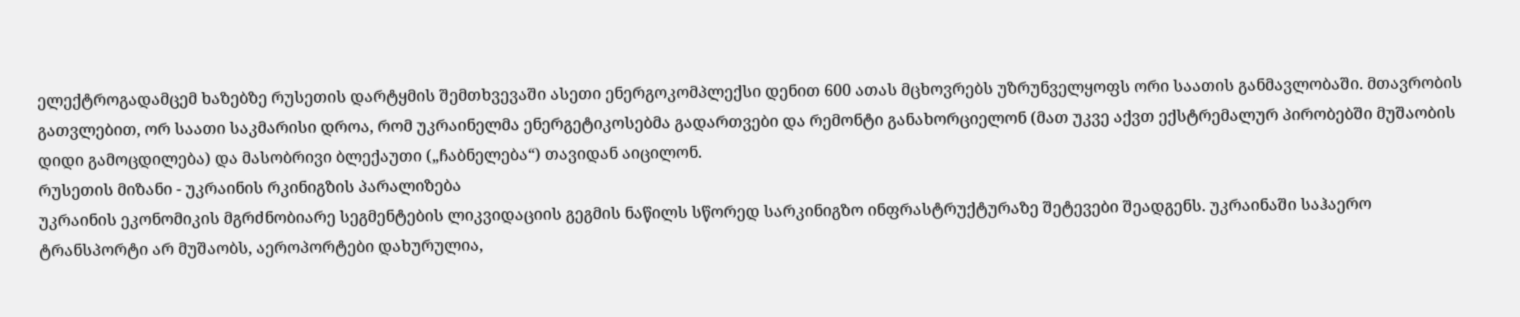ელექტროგადამცემ ხაზებზე რუსეთის დარტყმის შემთხვევაში ასეთი ენერგოკომპლექსი დენით 600 ათას მცხოვრებს უზრუნველყოფს ორი საათის განმავლობაში. მთავრობის გათვლებით, ორ საათი საკმარისი დროა, რომ უკრაინელმა ენერგეტიკოსებმა გადართვები და რემონტი განახორციელონ (მათ უკვე აქვთ ექსტრემალურ პირობებში მუშაობის დიდი გამოცდილება) და მასობრივი ბლექაუთი („ჩაბნელება“) თავიდან აიცილონ.
რუსეთის მიზანი - უკრაინის რკინიგზის პარალიზება
უკრაინის ეკონომიკის მგრძნობიარე სეგმენტების ლიკვიდაციის გეგმის ნაწილს სწორედ სარკინიგზო ინფრასტრუქტურაზე შეტევები შეადგენს. უკრაინაში საჰაერო ტრანსპორტი არ მუშაობს, აეროპორტები დახურულია,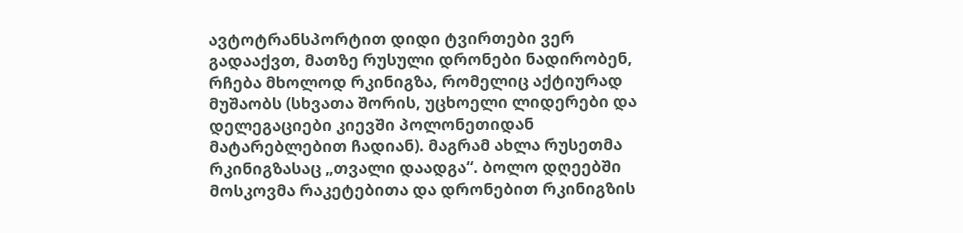ავტოტრანსპორტით დიდი ტვირთები ვერ გადააქვთ, მათზე რუსული დრონები ნადირობენ, რჩება მხოლოდ რკინიგზა, რომელიც აქტიურად მუშაობს (სხვათა შორის, უცხოელი ლიდერები და დელეგაციები კიევში პოლონეთიდან მატარებლებით ჩადიან). მაგრამ ახლა რუსეთმა რკინიგზასაც „თვალი დაადგა“. ბოლო დღეებში მოსკოვმა რაკეტებითა და დრონებით რკინიგზის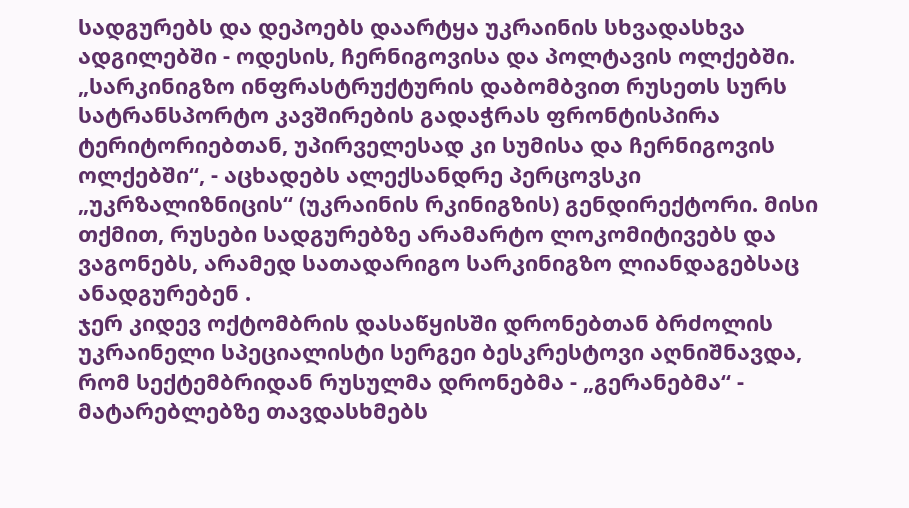სადგურებს და დეპოებს დაარტყა უკრაინის სხვადასხვა ადგილებში - ოდესის, ჩერნიგოვისა და პოლტავის ოლქებში.
„სარკინიგზო ინფრასტრუქტურის დაბომბვით რუსეთს სურს სატრანსპორტო კავშირების გადაჭრას ფრონტისპირა ტერიტორიებთან, უპირველესად კი სუმისა და ჩერნიგოვის ოლქებში“, - აცხადებს ალექსანდრე პერცოვსკი „უკრზალიზნიცის“ (უკრაინის რკინიგზის) გენდირექტორი. მისი თქმით, რუსები სადგურებზე არამარტო ლოკომიტივებს და ვაგონებს, არამედ სათადარიგო სარკინიგზო ლიანდაგებსაც ანადგურებენ .
ჯერ კიდევ ოქტომბრის დასაწყისში დრონებთან ბრძოლის უკრაინელი სპეციალისტი სერგეი ბესკრესტოვი აღნიშნავდა, რომ სექტემბრიდან რუსულმა დრონებმა - „გერანებმა“ - მატარებლებზე თავდასხმებს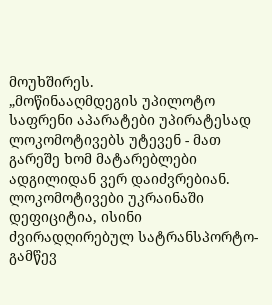მოუხშირეს.
„მოწინააღმდეგის უპილოტო საფრენი აპარატები უპირატესად ლოკომოტივებს უტევენ - მათ გარეშე ხომ მატარებლები ადგილიდან ვერ დაიძვრებიან. ლოკომოტივები უკრაინაში დეფიციტია, ისინი ძვირადღირებულ სატრანსპორტო-გამწევ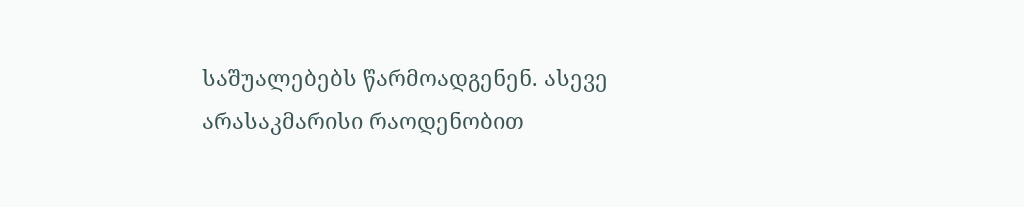საშუალებებს წარმოადგენენ. ასევე არასაკმარისი რაოდენობით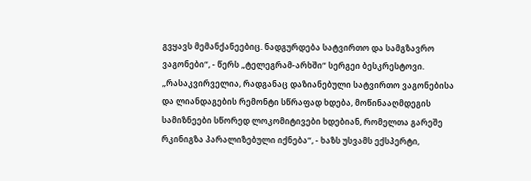გვყავს მემანქანეებიც. ნადგურდება სატვირთო და სამგზავრო ვაგონები“, - წერს „ტელეგრამ-არხში“ სერგეი ბესკრესტოვი.
„რასაკვირველია, რადგანაც დაზიანებული სატვირთო ვაგონებისა და ლიანდაგების რემონტი სწრაფად ხდება, მოწინააღმდეგის სამიზნეები სწორედ ლოკომიტივები ხდებიან, რომელთა გარეშე რკინიგზა პარალიზებული იქნება“, - ხაზს უსვამს ექსპერტი,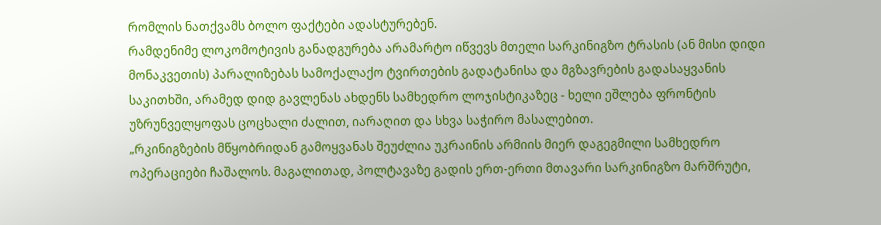რომლის ნათქვამს ბოლო ფაქტები ადასტურებენ.
რამდენიმე ლოკომოტივის განადგურება არამარტო იწვევს მთელი სარკინიგზო ტრასის (ან მისი დიდი მონაკვეთის) პარალიზებას სამოქალაქო ტვირთების გადატანისა და მგზავრების გადასაყვანის საკითხში, არამედ დიდ გავლენას ახდენს სამხედრო ლოჯისტიკაზეც - ხელი ეშლება ფრონტის უზრუნველყოფას ცოცხალი ძალით, იარაღით და სხვა საჭირო მასალებით.
„რკინიგზების მწყობრიდან გამოყვანას შეუძლია უკრაინის არმიის მიერ დაგეგმილი სამხედრო ოპერაციები ჩაშალოს. მაგალითად, პოლტავაზე გადის ერთ-ერთი მთავარი სარკინიგზო მარშრუტი,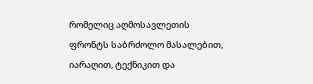რომელიც აღმოსავლეთის ფრონტს საბრძოლო მასალებით, იარაღით, ტექნიკით და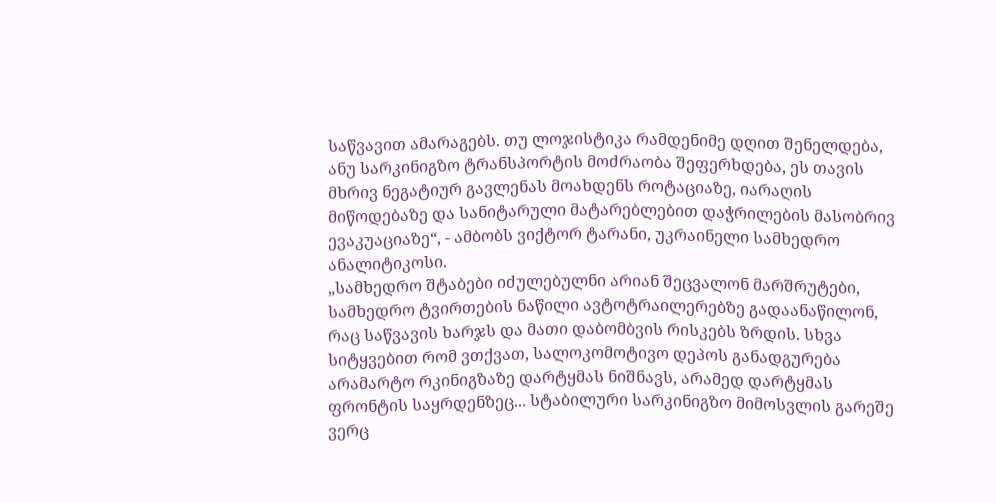საწვავით ამარაგებს. თუ ლოჯისტიკა რამდენიმე დღით შენელდება, ანუ სარკინიგზო ტრანსპორტის მოძრაობა შეფერხდება, ეს თავის მხრივ ნეგატიურ გავლენას მოახდენს როტაციაზე, იარაღის მიწოდებაზე და სანიტარული მატარებლებით დაჭრილების მასობრივ ევაკუაციაზე“, - ამბობს ვიქტორ ტარანი, უკრაინელი სამხედრო ანალიტიკოსი.
„სამხედრო შტაბები იძულებულნი არიან შეცვალონ მარშრუტები, სამხედრო ტვირთების ნაწილი ავტოტრაილერებზე გადაანაწილონ, რაც საწვავის ხარჯს და მათი დაბომბვის რისკებს ზრდის. სხვა სიტყვებით რომ ვთქვათ, სალოკომოტივო დეპოს განადგურება არამარტო რკინიგზაზე დარტყმას ნიშნავს, არამედ დარტყმას ფრონტის საყრდენზეც... სტაბილური სარკინიგზო მიმოსვლის გარეშე ვერც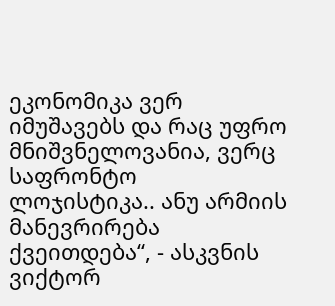ეკონომიკა ვერ იმუშავებს და რაც უფრო მნიშვნელოვანია, ვერც საფრონტო ლოჯისტიკა.. ანუ არმიის მანევრირება ქვეითდება“, - ასკვნის ვიქტორ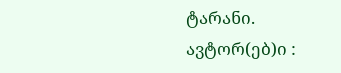ტარანი.
ავტორ(ებ)ი :